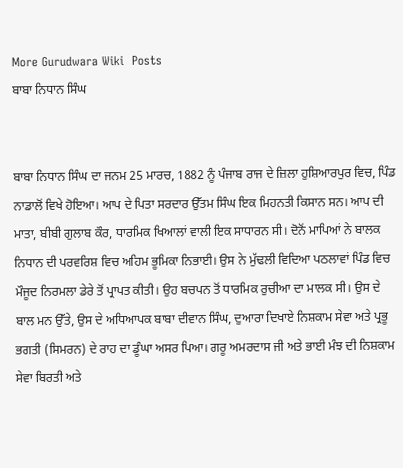More Gurudwara Wiki  Posts
ਬਾਬਾ ਨਿਧਾਨ ਸਿੰਘ


ਬਾਬਾ ਨਿਧਾਨ ਸਿੰਘ ਦਾ ਜਨਮ 25 ਮਾਰਚ, 1882 ਨੂੰ ਪੰਜਾਬ ਰਾਜ ਦੇ ਜ਼ਿਲਾ ਹੁਸ਼ਿਆਰਪੁਰ ਵਿਚ, ਪਿੰਡ ਨਾਡਾਲੋਂ ਵਿਖੇ ਹੋਇਆ। ਆਪ ਦੇ ਪਿਤਾ ਸਰਦਾਰ ਉੱਤਮ ਸਿੰਘ ਇਕ ਮਿਹਨਤੀ ਕਿਸਾਨ ਸਨ। ਆਪ ਦੀ ਮਾਤਾ, ਬੀਬੀ ਗੁਲਾਬ ਕੌਰ, ਧਾਰਮਿਕ ਖਿਆਲਾਂ ਵਾਲੀ ਇਕ ਸਾਧਾਰਨ ਸੀ। ਦੋਨੋਂ ਮਾਪਿਆਂ ਨੇ ਬਾਲਕ ਨਿਧਾਨ ਦੀ ਪਰਵਰਿਸ਼ ਵਿਚ ਅਹਿਮ ਭੂਮਿਕਾ ਨਿਭਾਈ। ਉਸ ਨੇ ਮੁੱਢਲੀ ਵਿਦਿਆ ਪਠਲਾਵਾਂ ਪਿੰਡ ਵਿਚ ਮੌਜੂਦ ਨਿਰਮਲਾ ਡੇਰੇ ਤੋਂ ਪ੍ਰਾਪਤ ਕੀਤੀ। ਉਹ ਬਚਪਨ ਤੋਂ ਧਾਰਮਿਕ ਰੁਚੀਆ ਦਾ ਮਾਲਕ ਸੀ। ਉਸ ਦੇ ਬਾਲ ਮਨ ਉੱਤੇ, ਉਸ ਦੇ ਅਧਿਆਪਕ ਬਾਬਾ ਦੀਵਾਨ ਸਿੰਘ, ਦੁਆਰਾ ਦਿਖਾਏ ਨਿਸ਼ਕਾਮ ਸੇਵਾ ਅਤੇ ਪ੍ਰਭੂ ਭਗਤੀ (ਸਿਮਰਨ) ਦੇ ਰਾਹ ਦਾ ਡੂੰਘਾ ਅਸਰ ਪਿਆ। ਗਰੂ ਅਮਰਦਾਸ ਜੀ ਅਤੇ ਭਾਈ ਮੰਝ ਦੀ ਨਿਸ਼ਕਾਮ ਸੇਵਾ ਬਿਰਤੀ ਅਤੇ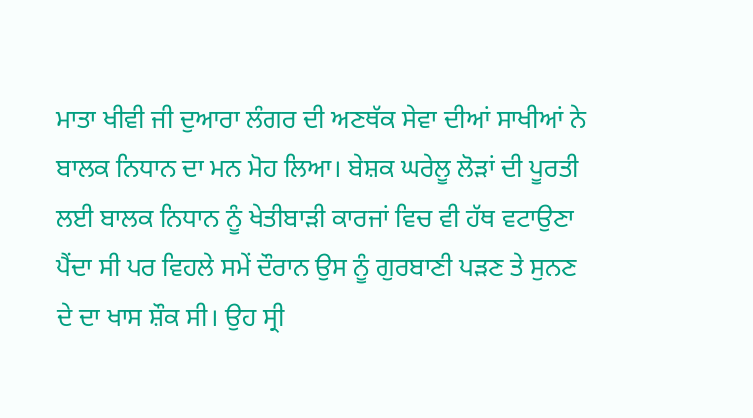ਮਾਤਾ ਖੀਵੀ ਜੀ ਦੁਆਰਾ ਲੰਗਰ ਦੀ ਅਣਥੱਕ ਸੇਵਾ ਦੀਆਂ ਸਾਖੀਆਂ ਨੇ ਬਾਲਕ ਨਿਧਾਨ ਦਾ ਮਨ ਮੋਹ ਲਿਆ। ਬੇਸ਼ਕ ਘਰੇਲੂ ਲੋੜਾਂ ਦੀ ਪੂਰਤੀ ਲਈ ਬਾਲਕ ਨਿਧਾਨ ਨੂੰ ਖੇਤੀਬਾੜੀ ਕਾਰਜਾਂ ਵਿਚ ਵੀ ਹੱਥ ਵਟਾਉਣਾ ਪੈਂਦਾ ਸੀ ਪਰ ਵਿਹਲੇ ਸਮੇਂ ਦੌਰਾਨ ਉਸ ਨੂੰ ਗੁਰਬਾਣੀ ਪੜਣ ਤੇ ਸੁਨਣ ਦੇ ਦਾ ਖਾਸ ਸ਼ੌਕ ਸੀ। ਉਹ ਸ੍ਰੀ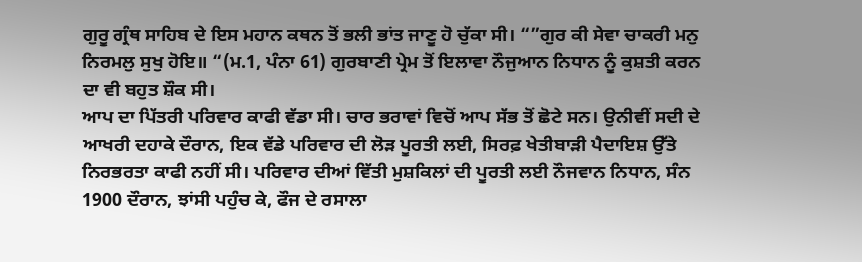ਗੁਰੂ ਗ੍ਰੰਥ ਸਾਹਿਬ ਦੇ ਇਸ ਮਹਾਨ ਕਥਨ ਤੋਂ ਭਲੀ ਭਾਂਤ ਜਾਣੂ ਹੋ ਚੁੱਕਾ ਸੀ। “”ਗੁਰ ਕੀ ਸੇਵਾ ਚਾਕਰੀ ਮਨੁ ਨਿਰਮਲੁ ਸੁਖੁ ਹੋਇ॥ “(ਮ.1, ਪੰਨਾ 61) ਗੁਰਬਾਣੀ ਪ੍ਰੇਮ ਤੋਂ ਇਲਾਵਾ ਨੌਜੁਆਨ ਨਿਧਾਨ ਨੂੰ ਕੁਸ਼ਤੀ ਕਰਨ ਦਾ ਵੀ ਬਹੁਤ ਸ਼ੌਕ ਸੀ।
ਆਪ ਦਾ ਪਿੱਤਰੀ ਪਰਿਵਾਰ ਕਾਫੀ ਵੱਡਾ ਸੀ। ਚਾਰ ਭਰਾਵਾਂ ਵਿਚੋਂ ਆਪ ਸੱਭ ਤੋਂ ਛੋਟੇ ਸਨ। ਉਨੀਵੀਂ ਸਦੀ ਦੇ ਆਖਰੀ ਦਹਾਕੇ ਦੌਰਾਨ, ਇਕ ਵੱਡੇ ਪਰਿਵਾਰ ਦੀ ਲੋੜ ਪੂਰਤੀ ਲਈ, ਸਿਰਫ਼ ਖੇਤੀਬਾੜੀ ਪੈਦਾਇਸ਼ ਉੱਤੇ ਨਿਰਭਰਤਾ ਕਾਫੀ ਨਹੀਂ ਸੀ। ਪਰਿਵਾਰ ਦੀਆਂ ਵਿੱਤੀ ਮੁਸ਼ਕਿਲਾਂ ਦੀ ਪੂਰਤੀ ਲਈ ਨੌਜਵਾਨ ਨਿਧਾਨ, ਸੰਨ 1900 ਦੌਰਾਨ, ਝਾਂਸੀ ਪਹੁੰਚ ਕੇ, ਫੌਜ ਦੇ ਰਸਾਲਾ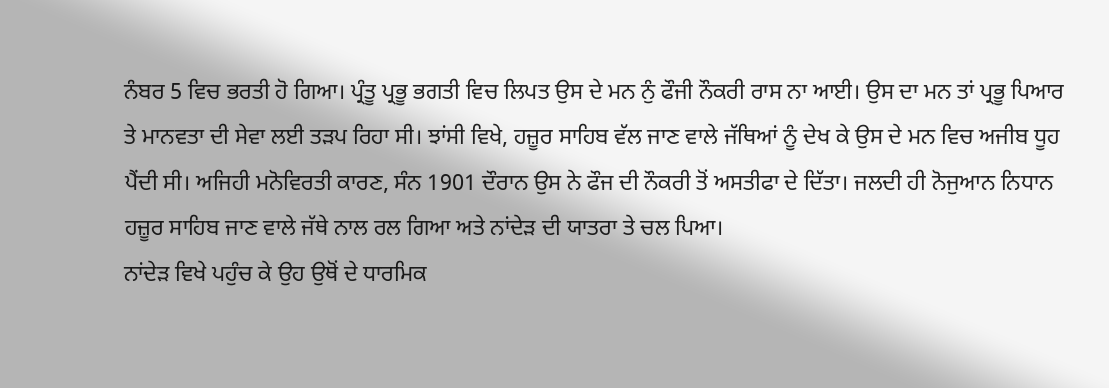ਨੰਬਰ 5 ਵਿਚ ਭਰਤੀ ਹੋ ਗਿਆ। ਪ੍ਰੰਤੂ ਪ੍ਰਭੂ ਭਗਤੀ ਵਿਚ ਲਿਪਤ ਉਸ ਦੇ ਮਨ ਨੁੰ ਫੌਜੀ ਨੌਕਰੀ ਰਾਸ ਨਾ ਆਈ। ਉਸ ਦਾ ਮਨ ਤਾਂ ਪ੍ਰਭੂ ਪਿਆਰ ਤੇ ਮਾਨਵਤਾ ਦੀ ਸੇਵਾ ਲਈ ਤੜਪ ਰਿਹਾ ਸੀ। ਝਾਂਸੀ ਵਿਖੇ, ਹਜ਼ੂਰ ਸਾਹਿਬ ਵੱਲ ਜਾਣ ਵਾਲੇ ਜੱਥਿਆਂ ਨੂੰ ਦੇਖ ਕੇ ਉਸ ਦੇ ਮਨ ਵਿਚ ਅਜੀਬ ਧੂਹ ਪੈਂਦੀ ਸੀ। ਅਜਿਹੀ ਮਨੋਵਿਰਤੀ ਕਾਰਣ, ਸੰਨ 1901 ਦੌਰਾਨ ਉਸ ਨੇ ਫੌਜ ਦੀ ਨੌਕਰੀ ਤੋਂ ਅਸਤੀਫਾ ਦੇ ਦਿੱਤਾ। ਜਲਦੀ ਹੀ ਨੋਜੁਆਨ ਨਿਧਾਨ ਹਜ਼ੂਰ ਸਾਹਿਬ ਜਾਣ ਵਾਲੇ ਜੱਥੇ ਨਾਲ ਰਲ ਗਿਆ ਅਤੇ ਨਾਂਦੇੜ ਦੀ ਯਾਤਰਾ ਤੇ ਚਲ ਪਿਆ।
ਨਾਂਦੇੜ ਵਿਖੇ ਪਹੁੰਚ ਕੇ ਉਹ ਉਥੋਂ ਦੇ ਧਾਰਮਿਕ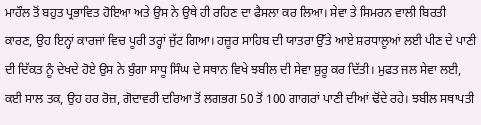ਮਾਹੌਲ ਤੋਂ ਬਹੁਤ ਪ੍ਰਭਾਵਿਤ ਹੋਇਆ ਅਤੇ ਉਸ ਨੇ ਉਥੇ ਹੀ ਰਹਿਣ ਦਾ ਫੈਸਲਾ ਕਰ ਲਿਆ। ਸੇਵਾ ਤੇ ਸਿਮਰਨ ਵਾਲੀ ਬਿਰਤੀ ਕਾਰਣ, ਉਹ ਇਨ੍ਹਾਂ ਕਾਰਜਾਂ ਵਿਚ ਪੂਰੀ ਤਰ੍ਹਾਂ ਜੁੱਟ ਗਿਆ। ਹਜ਼ੂਰ ਸਾਹਿਬ ਦੀ ਯਾਤਰਾ ਉੱਤੇ ਆਏ ਸ਼ਰਧਾਲੂਆਂ ਲਈ ਪੀਣ ਦੇ ਪਾਣੀ ਦੀ ਦਿੱਕਤ ਨੂੰ ਦੇਖਦੇ ਹੋਏ ਉਸ ਨੇ ਬੁੰਗਾ ਸਾਧੂ ਸਿੰਘ ਦੇ ਸਥਾਨ ਵਿਖੇ ਝਬੀਲ ਦੀ ਸੇਵਾ ਸ਼ੁਰੂ ਕਰ ਦਿੱਤੀ। ਮੁਫਤ ਜਲ ਸੇਵਾ ਲਈ, ਕਈ ਸਾਲ ਤਕ, ਉਹ ਹਰ ਰੋਜ਼, ਗੋਦਾਵਰੀ ਦਰਿਆ ਤੋਂ ਲਗਭਗ 50 ਤੋਂ 100 ਗਾਗਰਾਂ ਪਾਣੀ ਦੀਆਂ ਢੋਂਦੇ ਰਹੇ। ਝਬੀਲ ਸਥਾਪਤੀ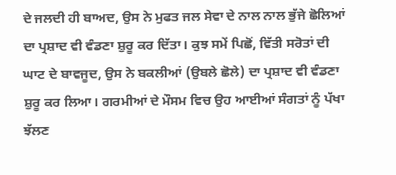ਦੇ ਜਲਦੀ ਹੀ ਬਾਅਦ, ਉਸ ਨੇ ਮੁਫਤ ਜਲ ਸੇਵਾ ਦੇ ਨਾਲ ਨਾਲ ਭੁੱਜੇ ਛੋਲਿਆਂ ਦਾ ਪ੍ਰਸ਼ਾਦ ਵੀ ਵੰਡਣਾ ਸ਼ੁਰੂ ਕਰ ਦਿੱਤਾ। ਕੁਝ ਸਮੇਂ ਪਿਛੋਂ, ਵਿੱਤੀ ਸਰੋਤਾਂ ਦੀ ਘਾਟ ਦੇ ਬਾਵਜੂਦ, ਉਸ ਨੇ ਬਕਲੀਆਂ (ਉਬਲੇ ਛੋਲੇ) ਦਾ ਪ੍ਰਸ਼ਾਦ ਵੀ ਵੰਡਣਾ ਸ਼ੁਰੂ ਕਰ ਲਿਆ। ਗਰਮੀਆਂ ਦੇ ਮੌਸਮ ਵਿਚ ਉਹ ਆਈਆਂ ਸੰਗਤਾਂ ਨੂੰ ਪੱਖਾ ਝੱਲਣ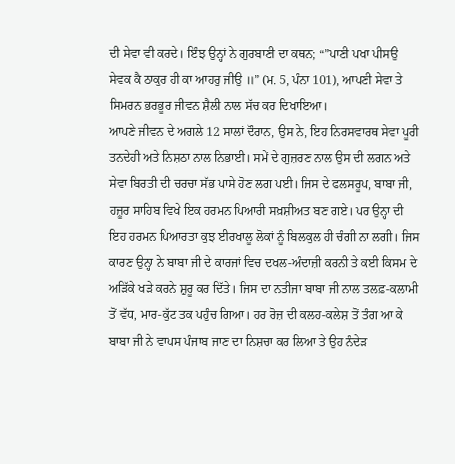ਦੀ ਸੇਵਾ ਵੀ ਕਰਦੇ। ਇੰਝ ਉਨ੍ਹਾਂ ਨੇ ਗੁਰਬਾਣੀ ਦਾ ਕਥਨ; “”ਪਾਣੀ ਪਖਾ ਪੀਸਉ ਸੇਵਕ ਕੈ ਠਾਕੁਰ ਹੀ ਕਾ ਆਹਰੁ ਜੀਉ ॥” (ਮ. 5, ਪੰਨਾ 101), ਆਪਣੀ ਸੇਵਾ ਤੇ ਸਿਮਰਨ ਭਰਭੂਰ ਜੀਵਨ ਸ਼ੈਲੀ ਨਾਲ ਸੱਚ ਕਰ ਦਿਖਾਇਆ।
ਆਪਣੇ ਜੀਵਨ ਦੇ ਅਗਲੇ 12 ਸਾਲਾਂ ਦੌਰਾਨ, ਉਸ ਨੇ, ਇਹ ਨਿਰਸਵਾਰਥ ਸੇਵਾ ਪੂਰੀ ਤਨਦੇਹੀ ਅਤੇ ਨਿਸ਼ਠਾ ਨਾਲ ਨਿਭਾਈ। ਸਮੇਂ ਦੇ ਗੁਜ਼ਰਣ ਨਾਲ ਉਸ ਦੀ ਲਗਨ ਅਤੇ ਸੇਵਾ ਬਿਰਤੀ ਦੀ ਚਰਚਾ ਸੱਭ ਪਾਸੇ ਹੋਣ ਲਗ ਪਈ। ਜਿਸ ਦੇ ਫਲਸਰੂਪ, ਬਾਬਾ ਜੀ, ਹਜ਼ੂਰ ਸਾਹਿਬ ਵਿਖੇ ਇਕ ਹਰਮਨ ਪਿਆਰੀ ਸਖ਼ਸ਼ੀਅਤ ਬਣ ਗਏ। ਪਰ ਉਨ੍ਹਾ ਦੀ ਇਹ ਹਰਮਨ ਪਿਆਰਤਾ ਕੁਝ ਈਰਖਾਲੂ ਲੋਕਾਂ ਨੂੰ ਬਿਲਕੁਲ ਹੀ ਚੰਗੀ ਨਾ ਲਗੀ। ਜਿਸ ਕਾਰਣ ਉਨ੍ਹਾ ਨੇ ਬਾਬਾ ਜੀ ਦੇ ਕਾਰਜਾਂ ਵਿਚ ਦਖਲ-ਅੰਦਾਜ਼ੀ ਕਰਨੀ ਤੇ ਕਈ ਕਿਸਮ ਦੇ ਅੜਿੱਕੇ ਖੜੇ ਕਰਨੇ ਸ਼ੁਰੂ ਕਰ ਦਿੱਤੇ। ਜਿਸ ਦਾ ਨਤੀਜਾ ਬਾਬਾ ਜੀ ਨਾਲ ਤਲਫ਼-ਕਲਾਮੀ ਤੋਂ ਵੱਧ, ਮਾਰ-ਕੁੱਟ ਤਕ ਪਹੁੰਚ ਗਿਆ। ਹਰ ਰੋਜ਼ ਦੀ ਕਲਹ-ਕਲੇਸ਼ ਤੋਂ ਤੰਗ ਆ ਕੇ ਬਾਬਾ ਜੀ ਨੇ ਵਾਪਸ ਪੰਜਾਬ ਜਾਣ ਦਾ ਨਿਸ਼ਚਾ ਕਰ ਲਿਆ ਤੇ ਉਹ ਨੰਦੇੜ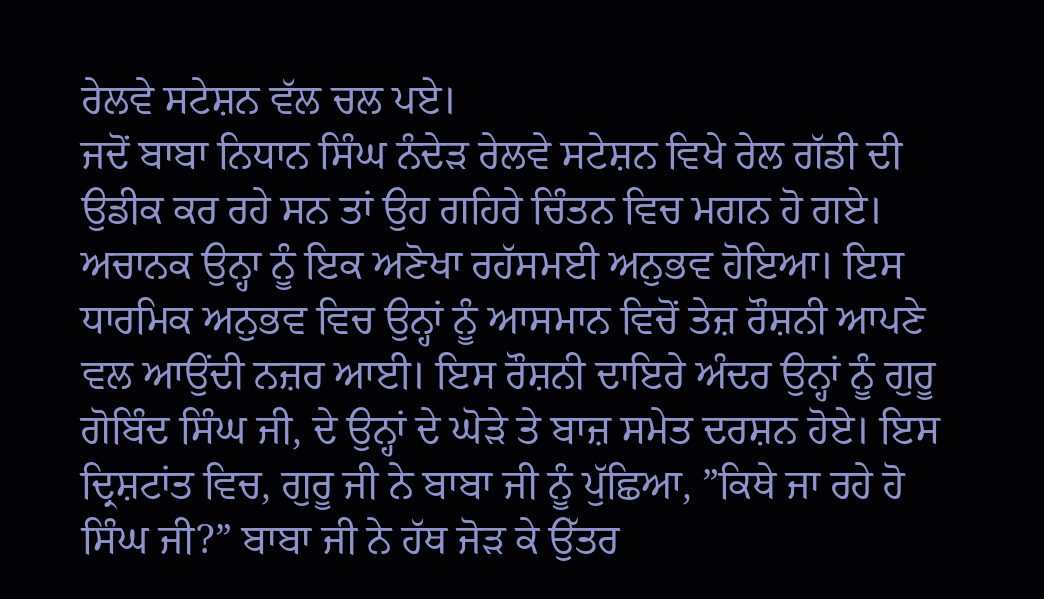ਰੇਲਵੇ ਸਟੇਸ਼ਨ ਵੱਲ ਚਲ ਪਏ।
ਜਦੋਂ ਬਾਬਾ ਨਿਧਾਨ ਸਿੰਘ ਨੰਦੇੜ ਰੇਲਵੇ ਸਟੇਸ਼ਨ ਵਿਖੇ ਰੇਲ ਗੱਡੀ ਦੀ ਉਡੀਕ ਕਰ ਰਹੇ ਸਨ ਤਾਂ ਉਹ ਗਹਿਰੇ ਚਿੰਤਨ ਵਿਚ ਮਗਨ ਹੋ ਗਏ। ਅਚਾਨਕ ਉਨ੍ਹਾ ਨੂੰ ਇਕ ਅਣੋਖਾ ਰਹੱਸਮਈ ਅਨੁਭਵ ਹੋਇਆ। ਇਸ ਧਾਰਮਿਕ ਅਨੁਭਵ ਵਿਚ ਉਨ੍ਹਾਂ ਨੂੰ ਆਸਮਾਨ ਵਿਚੋਂ ਤੇਜ਼ ਰੌਸ਼ਨੀ ਆਪਣੇ ਵਲ ਆਉਂਦੀ ਨਜ਼ਰ ਆਈ। ਇਸ ਰੌਸ਼ਨੀ ਦਾਇਰੇ ਅੰਦਰ ਉਨ੍ਹਾਂ ਨੂੰ ਗੁਰੂ ਗੋਬਿੰਦ ਸਿੰਘ ਜੀ, ਦੇ ਉਨ੍ਹਾਂ ਦੇ ਘੋੜੇ ਤੇ ਬਾਜ਼ ਸਮੇਤ ਦਰਸ਼ਨ ਹੋਏ। ਇਸ ਦ੍ਰਿਸ਼ਟਾਂਤ ਵਿਚ, ਗੁਰੂ ਜੀ ਨੇ ਬਾਬਾ ਜੀ ਨੂੰ ਪੁੱਛਿਆ, ”ਕਿਥੇ ਜਾ ਰਹੇ ਹੋ ਸਿੰਘ ਜੀ?” ਬਾਬਾ ਜੀ ਨੇ ਹੱਥ ਜੋੜ ਕੇ ਉੱਤਰ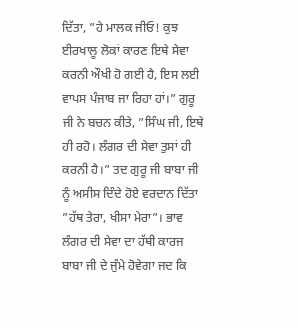ਦਿੱਤਾ, ”ਹੇ ਮਾਲਕ ਜੀਓ! ਕੁਝ ਈਰਖਾਲੂ ਲੋਕਾਂ ਕਾਰਣ ਇਥੇ ਸੇਵਾ ਕਰਨੀ ਔਖੀ ਹੋ ਗਈ ਹੈ, ਇਸ ਲਈ ਵਾਪਸ ਪੰਜਾਬ ਜਾ ਰਿਹਾ ਹਾਂ।” ਗੁਰੂ ਜੀ ਨੇ ਬਚਨ ਕੀਤੇ, ”ਸਿੰਘ ਜੀ, ਇਥੇ ਹੀ ਰਹੋ। ਲੰਗਰ ਦੀ ਸੇਵਾ ਤੁਸਾਂ ਹੀ ਕਰਨੀ ਹੈ।” ਤਦ ਗੁਰੂ ਜੀ ਬਾਬਾ ਜੀ ਨੂੰ ਅਸੀਸ ਦਿੰਦੇ ਹੋਏ ਵਰਦਾਨ ਦਿੱਤਾ ”ਹੱਥ ਤੇਰਾ, ਖੀਸਾ ਮੇਰਾ”। ਭਾਵ ਲੰਗਰ ਦੀ ਸੇਵਾ ਦਾ ਹੱਥੀ ਕਾਰਜ ਬਾਬਾ ਜੀ ਦੇ ਜੁੰਮੇ ਹੋਵੇਗਾ ਜਦ ਕਿ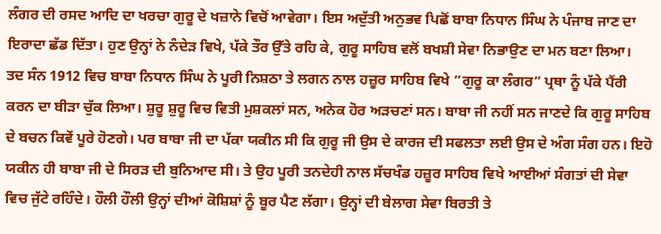ਲੰਗਰ ਦੀ ਰਸਦ ਆਦਿ ਦਾ ਖਰਚਾ ਗੁਰੂ ਦੇ ਖਜ਼ਾਨੇ ਵਿਚੋਂ ਆਵੇਗਾ। ਇਸ ਅਦੁੱਤੀ ਅਨੁਭਵ ਪਿਛੋਂ ਬਾਬਾ ਨਿਧਾਨ ਸਿੰਘ ਨੇ ਪੰਜਾਬ ਜਾਣ ਦਾ ਇਰਾਦਾ ਛੱਡ ਦਿੱਤਾ। ਹੁਣ ਉਨ੍ਹਾਂ ਨੇ ਨੰਦੇੜ ਵਿਖੇ, ਪੱਕੇ ਤੌਰ ਉੱਤੇ ਰਹਿ ਕੇ, ਗੁਰੂ ਸਾਹਿਬ ਵਲੋਂ ਬਖਸ਼ੀ ਸੇਵਾ ਨਿਭਾਉਣ ਦਾ ਮਨ ਬਣਾ ਲਿਆ।
ਤਦ ਸੰਨ 1912 ਵਿਚ ਬਾਬਾ ਨਿਧਾਨ ਸਿੰਘ ਨੇ ਪੂਰੀ ਨਿਸ਼ਠਾ ਤੇ ਲਗਨ ਨਾਲ ਹਜ਼ੂਰ ਸਾਹਿਬ ਵਿਖੇ ”ਗੁਰੂ ਕਾ ਲੰਗਰ” ਪ੍ਰਥਾ ਨੂੰ ਪੱਕੇ ਪੈਂਰੀ ਕਰਨ ਦਾ ਬੀੜਾ ਚੁੱਕ ਲਿਆ। ਸ਼ੁਰੂ ਸ਼ੁਰੂ ਵਿਚ ਵਿਤੀ ਮੁਸ਼ਕਲਾਂ ਸਨ, ਅਨੇਕ ਹੋਰ ਅੜਚਣਾਂ ਸਨ। ਬਾਬਾ ਜੀ ਨਹੀਂ ਸਨ ਜਾਣਦੇ ਕਿ ਗੁਰੂ ਸਾਹਿਬ ਦੇ ਬਚਨ ਕਿਵੇਂ ਪੂਰੇ ਹੋਣਗੇ। ਪਰ ਬਾਬਾ ਜੀ ਦਾ ਪੱਕਾ ਯਕੀਨ ਸੀ ਕਿ ਗੁਰੂ ਜੀ ਉਸ ਦੇ ਕਾਰਜ ਦੀ ਸਫਲਤਾ ਲਈ ਉਸ ਦੇ ਅੰਗ ਸੰਗ ਹਨ। ਇਹੋ ਯਕੀਨ ਹੀ ਬਾਬਾ ਜੀ ਦੇ ਸਿਰੜ ਦੀ ਬੁਨਿਆਦ ਸੀ। ਤੇ ਉਹ ਪੂਰੀ ਤਨਦੇਹੀ ਨਾਲ ਸੱਚਖੰਡ ਹਜ਼ੂਰ ਸਾਹਿਬ ਵਿਖੇ ਆਈਆਂ ਸੰਗਤਾਂ ਦੀ ਸੇਵਾ ਵਿਚ ਜੁੱਟੇ ਰਹਿੰਦੇ। ਹੌਲੀ ਹੌਲੀ ਉਨ੍ਹਾਂ ਦੀਆਂ ਕੋਸ਼ਿਸ਼ਾਂ ਨੂੰ ਬੂਰ ਪੈਣ ਲੱਗਾ। ਉਨ੍ਹਾਂ ਦੀ ਬੇਲਾਗ ਸੇਵਾ ਬਿਰਤੀ ਤੇ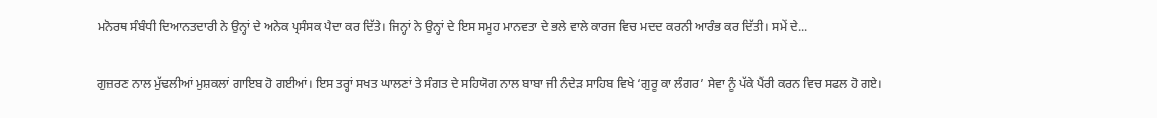ਮਨੋਰਥ ਸੰਬੰਧੀ ਦਿਆਨਤਦਾਰੀ ਨੇ ਉਨ੍ਹਾਂ ਦੇ ਅਨੇਕ ਪ੍ਰਸੰਸਕ ਪੈਦਾ ਕਰ ਦਿੱਤੇ। ਜਿਨ੍ਹਾਂ ਨੇ ਉਨ੍ਹਾਂ ਦੇ ਇਸ ਸਮੂਹ ਮਾਨਵਤਾ ਦੇ ਭਲੇ ਵਾਲੇ ਕਾਰਜ ਵਿਚ ਮਦਦ ਕਰਨੀ ਆਰੰਭ ਕਰ ਦਿੱਤੀ। ਸਮੇਂ ਦੇ...

ਗੁਜ਼ਰਣ ਨਾਲ ਮੁੱਢਲੀਆਂ ਮੁਸ਼ਕਲਾਂ ਗਾਇਬ ਹੋ ਗਈਆਂ। ਇਸ ਤਰ੍ਹਾਂ ਸਖਤ ਘਾਲਣਾਂ ਤੇ ਸੰਗਤ ਦੇ ਸਹਿਯੋਗ ਨਾਲ ਬਾਬਾ ਜੀ ਨੰਦੇੜ ਸਾਹਿਬ ਵਿਖੇ ‘ਗੁਰੂ ਕਾ ਲੰਗਰ’ ਸੇਵਾ ਨੂੰ ਪੱਕੇ ਪੈਂਰੀ ਕਰਨ ਵਿਚ ਸਫਲ ਹੋ ਗਏ।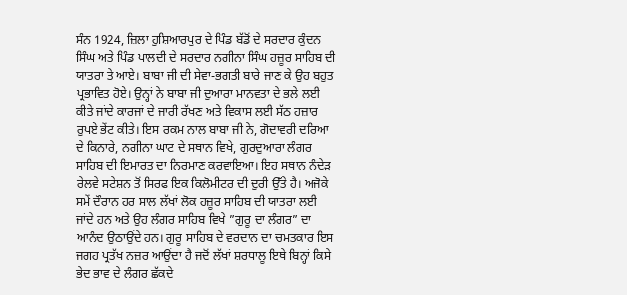ਸੰਨ 1924, ਜ਼ਿਲਾ ਹੁਸ਼ਿਆਰਪੁਰ ਦੇ ਪਿੰਡ ਬੱਡੋਂ ਦੇ ਸਰਦਾਰ ਕੁੰਦਨ ਸਿੰਘ ਅਤੇ ਪਿੰਡ ਪਾਲਦੀ ਦੇ ਸਰਦਾਰ ਨਗੀਨਾ ਸਿੰਘ ਹਜ਼ੂਰ ਸਾਹਿਬ ਦੀ ਯਾਤਰਾ ਤੇ ਆਏ। ਬਾਬਾ ਜੀ ਦੀ ਸੇਵਾ-ਭਗਤੀ ਬਾਰੇ ਜਾਣ ਕੇ ਉਹ ਬਹੁਤ ਪ੍ਰਭਾਵਿਤ ਹੋਏ। ਉਨ੍ਹਾਂ ਨੇ ਬਾਬਾ ਜੀ ਦੁਆਰਾ ਮਾਨਵਤਾ ਦੇ ਭਲੇ ਲਈ ਕੀਤੇ ਜਾਂਦੇ ਕਾਰਜਾਂ ਦੇ ਜਾਰੀ ਰੱਖਣ ਅਤੇ ਵਿਕਾਸ ਲਈ ਸੱਠ ਹਜ਼ਾਰ ਰੁਪਏ ਭੇਂਟ ਕੀਤੇ। ਇਸ ਰਕਮ ਨਾਲ ਬਾਬਾ ਜੀ ਨੇ, ਗੋਦਾਵਰੀ ਦਰਿਆ ਦੇ ਕਿਨਾਰੇ, ਨਗੀਨਾ ਘਾਟ ਦੇ ਸਥਾਨ ਵਿਖੇ, ਗੁਰਦੁਆਰਾ ਲੰਗਰ ਸਾਹਿਬ ਦੀ ਇਮਾਰਤ ਦਾ ਨਿਰਮਾਣ ਕਰਵਾਇਆ। ਇਹ ਸਥਾਨ ਨੰਦੇੜ ਰੇਲਵੇ ਸਟੇਸ਼ਨ ਤੋਂ ਸਿਰਫ ਇਕ ਕਿਲੋਮੀਟਰ ਦੀ ਦੁਰੀ ਉੱਤੇ ਹੈ। ਅਜੋਕੇ ਸਮੇਂ ਦੌਰਾਨ ਹਰ ਸਾਲ ਲੱਖਾਂ ਲੋਕ ਹਜ਼ੂਰ ਸਾਹਿਬ ਦੀ ਯਾਤਰਾ ਲਈ ਜਾਂਦੇ ਹਨ ਅਤੇ ਉਹ ਲੰਗਰ ਸਾਹਿਬ ਵਿਖੇ ”ਗੁਰੂ ਦਾ ਲੰਗਰ” ਦਾ ਆਨੰਦ ਉਠਾਉਂਦੇ ਹਨ। ਗੁਰੂ ਸਾਹਿਬ ਦੇ ਵਰਦਾਨ ਦਾ ਚਮਤਕਾਰ ਇਸ ਜਗਹ ਪ੍ਰਤੱਖ ਨਜ਼ਰ ਆਉਂਦਾ ਹੈ ਜਦੋਂ ਲੱਖਾਂ ਸ਼ਰਧਾਲੂ ਇਥੇ ਬਿਨ੍ਹਾਂ ਕਿਸੇ ਭੇਦ ਭਾਵ ਦੇ ਲੰਗਰ ਛੱਕਦੇ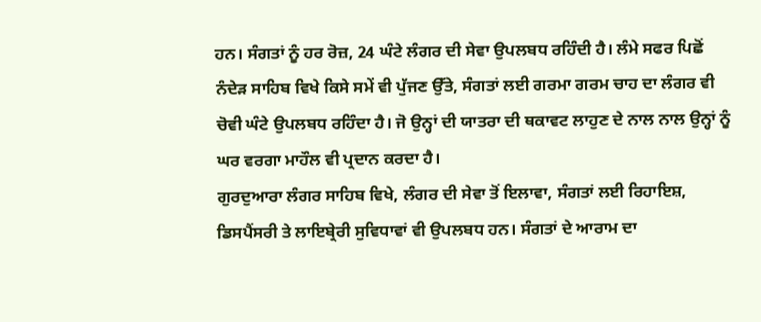ਹਨ। ਸੰਗਤਾਂ ਨੂੰ ਹਰ ਰੋਜ਼, 24 ਘੰਟੇ ਲੰਗਰ ਦੀ ਸੇਵਾ ਉਪਲਬਧ ਰਹਿੰਦੀ ਹੈ। ਲੰਮੇ ਸਫਰ ਪਿਛੋਂ ਨੰਦੇੜ ਸਾਹਿਬ ਵਿਖੇ ਕਿਸੇ ਸਮੇਂ ਵੀ ਪੁੱਜਣ ਉੱਤੇ, ਸੰਗਤਾਂ ਲਈ ਗਰਮਾ ਗਰਮ ਚਾਹ ਦਾ ਲੰਗਰ ਵੀ ਚੋਵੀ ਘੰਟੇ ਉਪਲਬਧ ਰਹਿੰਦਾ ਹੈ। ਜੋ ਉਨ੍ਹਾਂ ਦੀ ਯਾਤਰਾ ਦੀ ਥਕਾਵਟ ਲਾਹੁਣ ਦੇ ਨਾਲ ਨਾਲ ਉਨ੍ਹਾਂ ਨੂੰ ਘਰ ਵਰਗਾ ਮਾਹੌਲ ਵੀ ਪ੍ਰਦਾਨ ਕਰਦਾ ਹੈ।
ਗੁਰਦੁਆਰਾ ਲੰਗਰ ਸਾਹਿਬ ਵਿਖੇ, ਲੰਗਰ ਦੀ ਸੇਵਾ ਤੋਂ ਇਲਾਵਾ, ਸੰਗਤਾਂ ਲਈ ਰਿਹਾਇਸ਼, ਡਿਸਪੈਂਸਰੀ ਤੇ ਲਾਇਬ੍ਰੇਰੀ ਸੁਵਿਧਾਵਾਂ ਵੀ ਉਪਲਬਧ ਹਨ। ਸੰਗਤਾਂ ਦੇ ਆਰਾਮ ਦਾ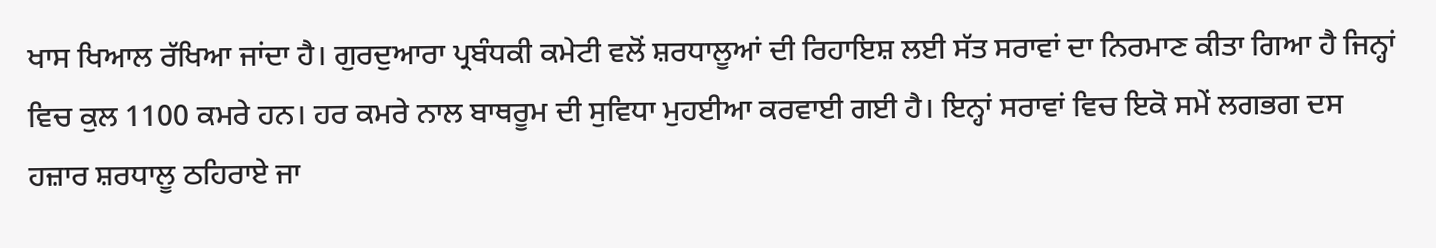ਖਾਸ ਖਿਆਲ ਰੱਖਿਆ ਜਾਂਦਾ ਹੈ। ਗੁਰਦੁਆਰਾ ਪ੍ਰਬੰਧਕੀ ਕਮੇਟੀ ਵਲੋਂ ਸ਼ਰਧਾਲੂਆਂ ਦੀ ਰਿਹਾਇਸ਼ ਲਈ ਸੱਤ ਸਰਾਵਾਂ ਦਾ ਨਿਰਮਾਣ ਕੀਤਾ ਗਿਆ ਹੈ ਜਿਨ੍ਹਾਂ ਵਿਚ ਕੁਲ 1100 ਕਮਰੇ ਹਨ। ਹਰ ਕਮਰੇ ਨਾਲ ਬਾਥਰੂਮ ਦੀ ਸੁਵਿਧਾ ਮੁਹਈਆ ਕਰਵਾਈ ਗਈ ਹੈ। ਇਨ੍ਹਾਂ ਸਰਾਵਾਂ ਵਿਚ ਇਕੋ ਸਮੇਂ ਲਗਭਗ ਦਸ ਹਜ਼ਾਰ ਸ਼ਰਧਾਲੂ ਠਹਿਰਾਏ ਜਾ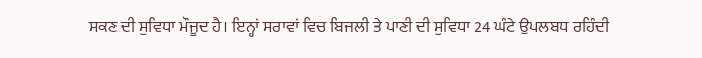ਸਕਣ ਦੀ ਸੁਵਿਧਾ ਮੌਜੂਦ ਹੈ। ਇਨ੍ਹਾਂ ਸਰਾਵਾਂ ਵਿਚ ਬਿਜਲੀ ਤੇ ਪਾਣੀ ਦੀ ਸੁਵਿਧਾ 24 ਘੰਟੇ ਉਪਲਬਧ ਰਹਿੰਦੀ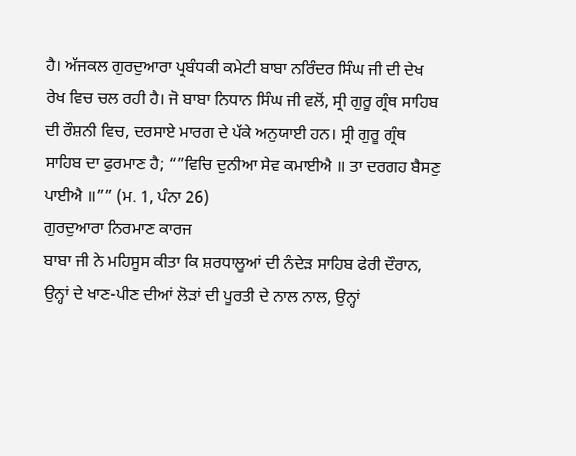ਹੈ। ਅੱਜਕਲ ਗੁਰਦੁਆਰਾ ਪ੍ਰਬੰਧਕੀ ਕਮੇਟੀ ਬਾਬਾ ਨਰਿੰਦਰ ਸਿੰਘ ਜੀ ਦੀ ਦੇਖ ਰੇਖ ਵਿਚ ਚਲ ਰਹੀ ਹੈ। ਜੋ ਬਾਬਾ ਨਿਧਾਨ ਸਿੰਘ ਜੀ ਵਲੋਂ, ਸ੍ਰੀ ਗੁਰੂ ਗ੍ਰੰਥ ਸਾਹਿਬ ਦੀ ਰੌਸ਼ਨੀ ਵਿਚ, ਦਰਸਾਏ ਮਾਰਗ ਦੇ ਪੱਕੇ ਅਨੁਯਾਈ ਹਨ। ਸ੍ਰੀ ਗੁਰੂ ਗ੍ਰੰਥ ਸਾਹਿਬ ਦਾ ਫੁਰਮਾਣ ਹੈ; “”ਵਿਚਿ ਦੁਨੀਆ ਸੇਵ ਕਮਾਈਐ ॥ ਤਾ ਦਰਗਹ ਬੈਸਣੁ ਪਾਈਐ ॥”” (ਮ. 1, ਪੰਨਾ 26)
ਗੁਰਦੁਆਰਾ ਨਿਰਮਾਣ ਕਾਰਜ
ਬਾਬਾ ਜੀ ਨੇ ਮਹਿਸੂਸ ਕੀਤਾ ਕਿ ਸ਼ਰਧਾਲੂਆਂ ਦੀ ਨੰਦੇੜ ਸਾਹਿਬ ਫੇਰੀ ਦੌਰਾਨ, ਉਨ੍ਹਾਂ ਦੇ ਖਾਣ-ਪੀਣ ਦੀਆਂ ਲੋੜਾਂ ਦੀ ਪੂਰਤੀ ਦੇ ਨਾਲ ਨਾਲ, ਉਨ੍ਹਾਂ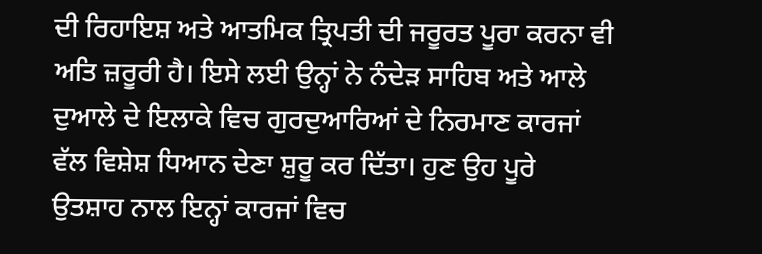ਦੀ ਰਿਹਾਇਸ਼ ਅਤੇ ਆਤਮਿਕ ਤ੍ਰਿਪਤੀ ਦੀ ਜਰੂਰਤ ਪੂਰਾ ਕਰਨਾ ਵੀ ਅਤਿ ਜ਼ਰੂਰੀ ਹੈ। ਇਸੇ ਲਈ ਉਨ੍ਹਾਂ ਨੇ ਨੰਦੇੜ ਸਾਹਿਬ ਅਤੇ ਆਲੇ ਦੁਆਲੇ ਦੇ ਇਲਾਕੇ ਵਿਚ ਗੁਰਦੁਆਰਿਆਂ ਦੇ ਨਿਰਮਾਣ ਕਾਰਜਾਂ ਵੱਲ ਵਿਸ਼ੇਸ਼ ਧਿਆਨ ਦੇਣਾ ਸ਼ੁਰੂ ਕਰ ਦਿੱਤਾ। ਹੁਣ ਉਹ ਪੂਰੇ ਉਤਸ਼ਾਹ ਨਾਲ ਇਨ੍ਹਾਂ ਕਾਰਜਾਂ ਵਿਚ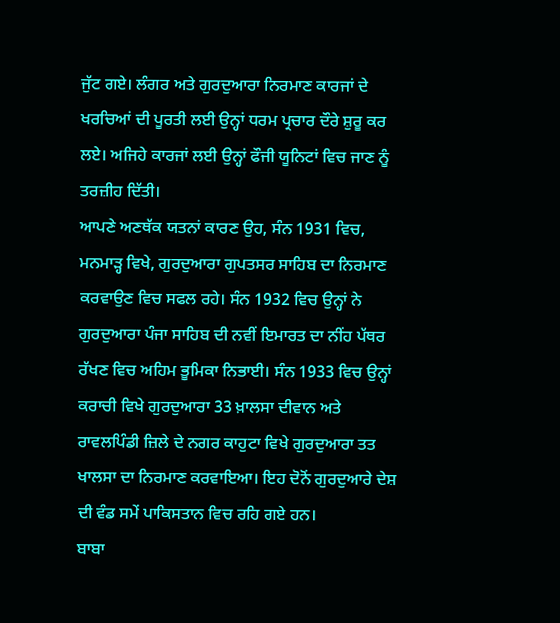ਜੁੱਟ ਗਏ। ਲੰਗਰ ਅਤੇ ਗੁਰਦੁਆਰਾ ਨਿਰਮਾਣ ਕਾਰਜਾਂ ਦੇ ਖਰਚਿਆਂ ਦੀ ਪੂਰਤੀ ਲਈ ਉਨ੍ਹਾਂ ਧਰਮ ਪ੍ਰਚਾਰ ਦੌਰੇ ਸ਼ੁਰੂ ਕਰ ਲਏ। ਅਜਿਹੇ ਕਾਰਜਾਂ ਲਈ ਉਨ੍ਹਾਂ ਫੌਜੀ ਯੂਨਿਟਾਂ ਵਿਚ ਜਾਣ ਨੂੰ ਤਰਜ਼ੀਹ ਦਿੱਤੀ।
ਆਪਣੇ ਅਣਥੱਕ ਯਤਨਾਂ ਕਾਰਣ ਉਹ, ਸੰਨ 1931 ਵਿਚ, ਮਨਮਾੜ੍ਹ ਵਿਖੇ, ਗੁਰਦੁਆਰਾ ਗੁਪਤਸਰ ਸਾਹਿਬ ਦਾ ਨਿਰਮਾਣ ਕਰਵਾਉਣ ਵਿਚ ਸਫਲ ਰਹੇ। ਸੰਨ 1932 ਵਿਚ ਉਨ੍ਹਾਂ ਨੇ ਗੁਰਦੁਆਰਾ ਪੰਜਾ ਸਾਹਿਬ ਦੀ ਨਵੀਂ ਇਮਾਰਤ ਦਾ ਨੀਂਹ ਪੱਥਰ ਰੱਖਣ ਵਿਚ ਅਹਿਮ ਭੂਮਿਕਾ ਨਿਭਾਈ। ਸੰਨ 1933 ਵਿਚ ਉਨ੍ਹਾਂ ਕਰਾਚੀ ਵਿਖੇ ਗੁਰਦੁਆਰਾ 33 ਖ਼ਾਲਸਾ ਦੀਵਾਨ ਅਤੇ ਰਾਵਲਪਿੰਡੀ ਜ਼ਿਲੇ ਦੇ ਨਗਰ ਕਾਹੁਟਾ ਵਿਖੇ ਗੁਰਦੁਆਰਾ ਤਤ ਖਾਲਸਾ ਦਾ ਨਿਰਮਾਣ ਕਰਵਾਇਆ। ਇਹ ਦੋਨੋਂ ਗੁਰਦੁਆਰੇ ਦੇਸ਼ ਦੀ ਵੰਡ ਸਮੇਂ ਪਾਕਿਸਤਾਨ ਵਿਚ ਰਹਿ ਗਏ ਹਨ।
ਬਾਬਾ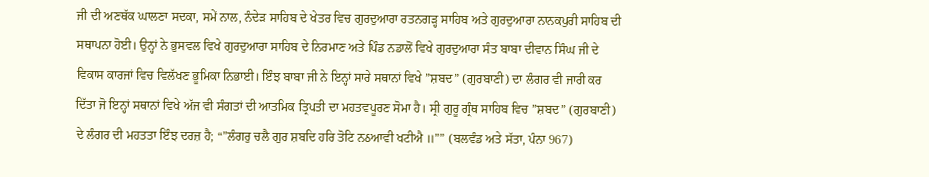ਜੀ ਦੀ ਅਣਥੱਕ ਘਾਲਣਾ ਸਦਕਾ, ਸਮੇਂ ਨਾਲ, ਨੰਦੇੜ ਸਾਹਿਬ ਦੇ ਖੇਤਰ ਵਿਚ ਗੁਰਦੁਆਰਾ ਰਤਨਗੜ੍ਹ ਸਾਹਿਬ ਅਤੇ ਗੁਰਦੁਆਰਾ ਨਾਨਕਪੁਰੀ ਸਾਹਿਬ ਦੀ ਸਥਾਪਨਾ ਹੋਈ। ਉਨ੍ਹਾਂ ਨੇ ਭੁਸਵਲ ਵਿਖੇ ਗੁਰਦੁਆਰਾ ਸਾਹਿਬ ਦੇ ਨਿਰਮਾਣ ਅਤੇ ਪਿੰਡ ਨਡਾਲੋਂ ਵਿਖੇ ਗੁਰਦੁਆਰਾ ਸੰਤ ਬਾਬਾ ਦੀਵਾਨ ਸਿੰਘ ਜੀ ਦੇ ਵਿਕਾਸ ਕਾਰਜਾਂ ਵਿਚ ਵਿਲੱਖਣ ਭੂਮਿਕਾ ਨਿਭਾਈ। ਇੰਝ ਬਾਬਾ ਜੀ ਨੇ ਇਨ੍ਹਾਂ ਸਾਰੇ ਸਥਾਨਾਂ ਵਿਖੇ ”ਸ਼ਬਦ” (ਗੁਰਬਾਣੀ) ਦਾ ਲੰਗਰ ਵੀ ਜਾਰੀ ਕਰ ਦਿੱਤਾ ਜੋ ਇਨ੍ਹਾਂ ਸਥਾਨਾਂ ਵਿਖੇ ਅੱਜ ਵੀ ਸੰਗਤਾਂ ਦੀ ਆਤਮਿਕ ਤ੍ਰਿਪਤੀ ਦਾ ਮਹਤਵਪੂਰਣ ਸੋਮਾ ਹੈ। ਸ੍ਰੀ ਗੁਰੂ ਗ੍ਰੰਥ ਸਾਹਿਬ ਵਿਚ ”ਸ਼ਬਦ” (ਗੁਰਬਾਣੀ) ਦੇ ਲੰਗਰ ਦੀ ਮਹਤਤਾ ਇੰਝ ਦਰਜ਼ ਹੈ; “”ਲੰਗਰੁ ਚਲੈ ਗੁਰ ਸ਼ਬਦਿ ਹਰਿ ਤੋਟਿ ਨઠਆਵੀ ਖਟੀਐ ॥”” (ਬਲਵੰਡ ਅਤੇ ਸੱਤਾ, ਪੰਨਾ 967)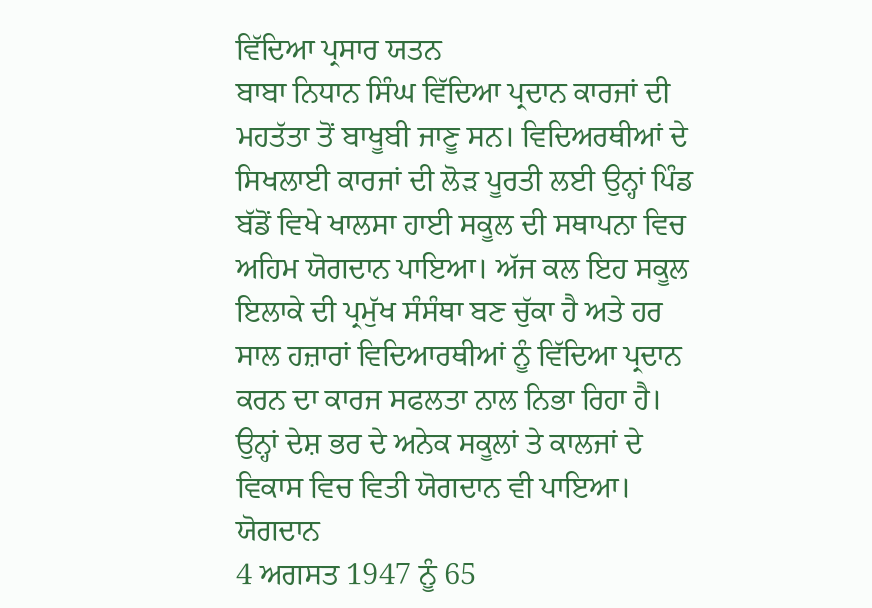ਵਿੱਦਿਆ ਪ੍ਰਸਾਰ ਯਤਨ
ਬਾਬਾ ਨਿਧਾਨ ਸਿੰਘ ਵਿੱਦਿਆ ਪ੍ਰਦਾਨ ਕਾਰਜਾਂ ਦੀ ਮਹਤੱਤਾ ਤੋਂ ਬਾਖੂਬੀ ਜਾਣੂ ਸਨ। ਵਿਦਿਅਰਥੀਆਂ ਦੇ ਸਿਖਲਾਈ ਕਾਰਜਾਂ ਦੀ ਲੋੜ ਪੂਰਤੀ ਲਈ ਉਨ੍ਹਾਂ ਪਿੰਡ ਬੱਡੋਂ ਵਿਖੇ ਖਾਲਸਾ ਹਾਈ ਸਕੂਲ ਦੀ ਸਥਾਪਨਾ ਵਿਚ ਅਹਿਮ ਯੋਗਦਾਨ ਪਾਇਆ। ਅੱਜ ਕਲ ਇਹ ਸਕੂਲ ਇਲਾਕੇ ਦੀ ਪ੍ਰਮੁੱਖ ਸੰਸੰਥਾ ਬਣ ਚੁੱਕਾ ਹੈ ਅਤੇ ਹਰ ਸਾਲ ਹਜ਼ਾਰਾਂ ਵਿਦਿਆਰਥੀਆਂ ਨੂੰ ਵਿੱਦਿਆ ਪ੍ਰਦਾਨ ਕਰਨ ਦਾ ਕਾਰਜ ਸਫਲਤਾ ਨਾਲ ਨਿਭਾ ਰਿਹਾ ਹੈ। ਉਨ੍ਹਾਂ ਦੇਸ਼ ਭਰ ਦੇ ਅਨੇਕ ਸਕੂਲਾਂ ਤੇ ਕਾਲਜਾਂ ਦੇ ਵਿਕਾਸ ਵਿਚ ਵਿਤੀ ਯੋਗਦਾਨ ਵੀ ਪਾਇਆ।
ਯੋਗਦਾਨ
4 ਅਗਸਤ 1947 ਨੂੰ 65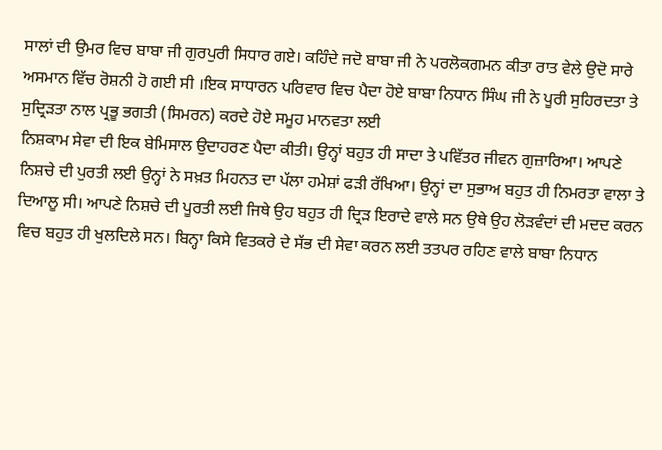ਸਾਲਾਂ ਦੀ ਉਮਰ ਵਿਚ ਬਾਬਾ ਜੀ ਗੁਰਪੁਰੀ ਸਿਧਾਰ ਗਏ। ਕਹਿੰਦੇ ਜਦੋ ਬਾਬਾ ਜੀ ਨੇ ਪਰਲੋਕਗਮਨ ਕੀਤਾ ਰਾਤ ਵੇਲੇ ਉਦੋ ਸਾਰੇ ਅਸਮਾਨ ਵਿੱਚ ਰੋਸ਼ਨੀ ਹੋ ਗਈ ਸੀ ।ਇਕ ਸਾਧਾਰਨ ਪਰਿਵਾਰ ਵਿਚ ਪੈਦਾ ਹੋਏ ਬਾਬਾ ਨਿਧਾਨ ਸਿੰਘ ਜੀ ਨੇ ਪੂਰੀ ਸੁਹਿਰਦਤਾ ਤੇ ਸੁਦ੍ਰਿੜਤਾ ਨਾਲ ਪ੍ਰਭੂ ਭਗਤੀ (ਸਿਮਰਨ) ਕਰਦੇ ਹੋਏ ਸਮੂਹ ਮਾਨਵਤਾ ਲਈ
ਨਿਸ਼ਕਾਮ ਸੇਵਾ ਦੀ ਇਕ ਬੇਮਿਸਾਲ ਉਦਾਹਰਣ ਪੈਦਾ ਕੀਤੀ। ਉਨ੍ਹਾਂ ਬਹੁਤ ਹੀ ਸਾਦਾ ਤੇ ਪਵਿੱਤਰ ਜੀਵਨ ਗੁਜ਼ਾਰਿਆ। ਆਪਣੇ ਨਿਸ਼ਚੇ ਦੀ ਪੁਰਤੀ ਲਈ ਉਨ੍ਹਾਂ ਨੇ ਸਖ਼ਤ ਮਿਹਨਤ ਦਾ ਪੱਲਾ ਹਮੇਸ਼ਾਂ ਫੜੀ ਰੱਖਿਆ। ਉਨ੍ਹਾਂ ਦਾ ਸੁਭਾਅ ਬਹੁਤ ਹੀ ਨਿਮਰਤਾ ਵਾਲਾ ਤੇ ਦਿਆਲੂ ਸੀ। ਆਪਣੇ ਨਿਸ਼ਚੇ ਦੀ ਪੂਰਤੀ ਲਈ ਜਿਥੇ ਉਹ ਬਹੁਤ ਹੀ ਦ੍ਰਿੜ ਇਰਾਦੇ ਵਾਲੇ ਸਨ ਉਥੇ ਉਹ ਲੋੜਵੰਦਾਂ ਦੀ ਮਦਦ ਕਰਨ ਵਿਚ ਬਹੁਤ ਹੀ ਖੁਲਦਿਲੇ ਸਨ। ਬਿਨ੍ਹਾ ਕਿਸੇ ਵਿਤਕਰੇ ਦੇ ਸੱਭ ਦੀ ਸੇਵਾ ਕਰਨ ਲਈ ਤਤਪਰ ਰਹਿਣ ਵਾਲੇ ਬਾਬਾ ਨਿਧਾਨ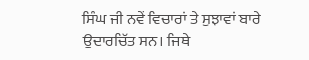ਸਿੰਘ ਜੀ ਨਵੇਂ ਵਿਚਾਰਾਂ ਤੇ ਸੁਝਾਵਾਂ ਬਾਰੇ ਉਦਾਰਚਿੱਤ ਸਨ। ਜਿਥੇ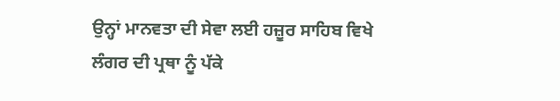ਉਨ੍ਹਾਂ ਮਾਨਵਤਾ ਦੀ ਸੇਵਾ ਲਈ ਹਜ਼ੂਰ ਸਾਹਿਬ ਵਿਖੇ ਲੰਗਰ ਦੀ ਪ੍ਰਥਾ ਨੂੰ ਪੱਕੇ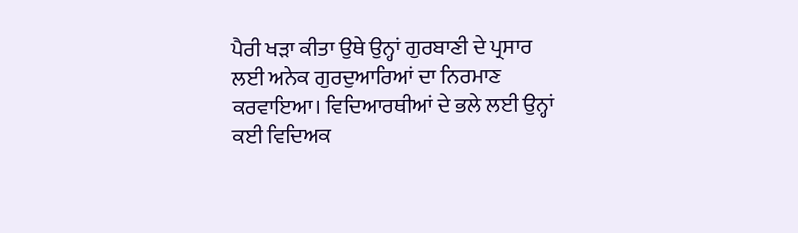ਪੈਰੀ ਖੜਾ ਕੀਤਾ ਉਥੇ ਉਨ੍ਹਾਂ ਗੁਰਬਾਣੀ ਦੇ ਪ੍ਰਸਾਰ ਲਈ ਅਨੇਕ ਗੁਰਦੁਆਰਿਆਂ ਦਾ ਨਿਰਮਾਣ ਕਰਵਾਇਆ। ਵਿਦਿਆਰਥੀਆਂ ਦੇ ਭਲੇ ਲਈ ਉਨ੍ਹਾਂ ਕਈ ਵਿਦਿਅਕ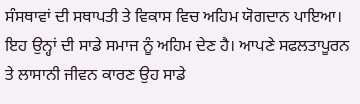ਸੰਸਥਾਵਾਂ ਦੀ ਸਥਾਪਤੀ ਤੇ ਵਿਕਾਸ ਵਿਚ ਅਹਿਮ ਯੋਗਦਾਨ ਪਾਇਆ। ਇਹ ਉਨ੍ਹਾਂ ਦੀ ਸਾਡੇ ਸਮਾਜ ਨੂੰ ਅਹਿਮ ਦੇਣ ਹੈ। ਆਪਣੇ ਸਫਲਤਾਪੂਰਨ ਤੇ ਲਾਸਾਨੀ ਜੀਵਨ ਕਾਰਣ ਉਹ ਸਾਡੇ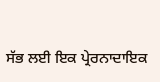ਸੱਭ ਲਈ ਇਕ ਪ੍ਰੇਰਨਾਦਾਇਕ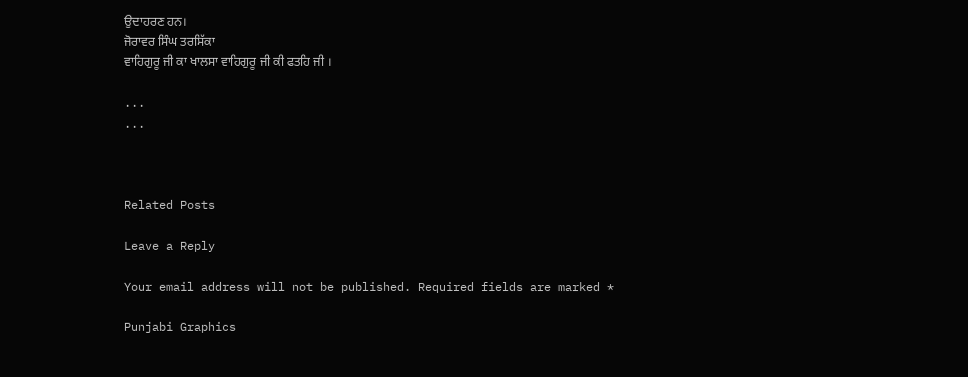ਉਦਾਹਰਣ ਹਨ।
ਜੋਰਾਵਰ ਸਿੰਘ ਤਰਸਿੱਕਾ
ਵਾਹਿਗੁਰੂ ਜੀ ਕਾ ਖਾਲਸਾ ਵਾਹਿਗੁਰੂ ਜੀ ਕੀ ਫਤਹਿ ਜੀ ।

...
...



Related Posts

Leave a Reply

Your email address will not be published. Required fields are marked *

Punjabi Graphics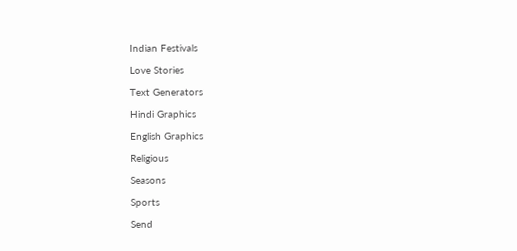Indian Festivals

Love Stories

Text Generators

Hindi Graphics

English Graphics

Religious

Seasons

Sports

Send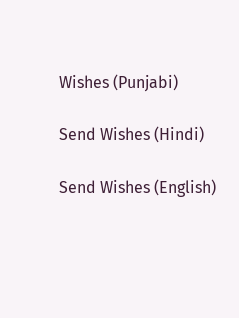Wishes (Punjabi)

Send Wishes (Hindi)

Send Wishes (English)